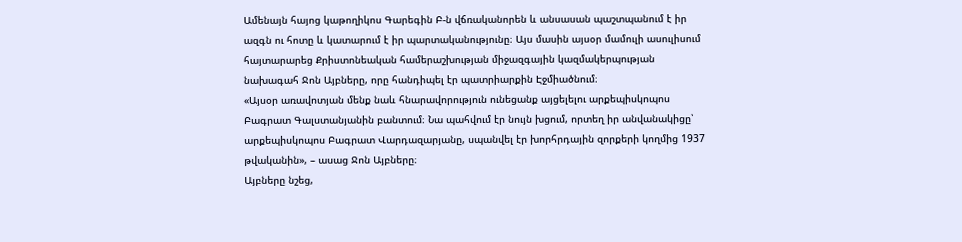Ամենայն հայոց կաթողիկոս Գարեգին Բ-ն վճռականորեն և անսասան պաշտպանում է իր ազգն ու հոտը և կատարում է իր պարտականությունը։ Այս մասին այսօր մամուլի ասուլիսում հայտարարեց Քրիստոնեական համերաշխության միջազգային կազմակերպության նախագահ Ջոն Այբները, որը հանդիպել էր պատրիարքին Էջմիածնում։
«Այսօր առավոտյան մենք նաև հնարավորություն ունեցանք այցելելու արքեպիսկոպոս Բագրատ Գալստանյանին բանտում։ Նա պահվում էր նույն խցում, որտեղ իր անվանակիցը՝ արքեպիսկոպոս Բագրատ Վարդազարյանը, սպանվել էր խորհրդային զորքերի կողմից 1937 թվականին», – ասաց Ջոն Այբները։
Այբները նշեց,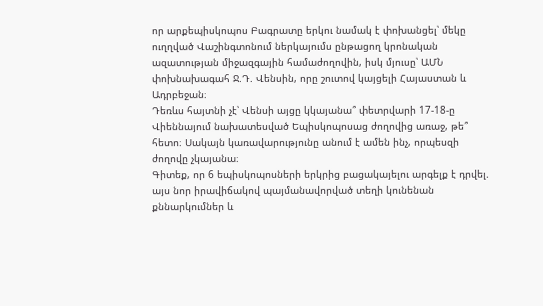որ արքեպիսկոպոս Բագրատը երկու նամակ է փոխանցել՝ մեկը ուղղված Վաշինգտոնում ներկայումս ընթացող կրոնական ազատության միջազգային համաժողովին, իսկ մյուսը՝ ԱՄՆ փոխնախագահ Ջ.Դ. Վենսին, որը շուտով կայցելի Հայաստան և Ադրբեջան։
Դեռևս հայտնի չէ՝ Վենսի այցը կկայանա՞ փետրվարի 17-18-ը Վիեննայում նախատեսված Եպիսկոպոսաց ժողովից առաջ, թե՞ հետո։ Սակայն կառավարությունը անում է ամեն ինչ, որպեսզի ժողովը չկայանա։
Գիտեք, որ 6 եպիսկոպոսների երկրից բացակայելու արգելք է դրվել. այս նոր իրավիճակով պայմանավորված տեղի կունենան քննարկումներ և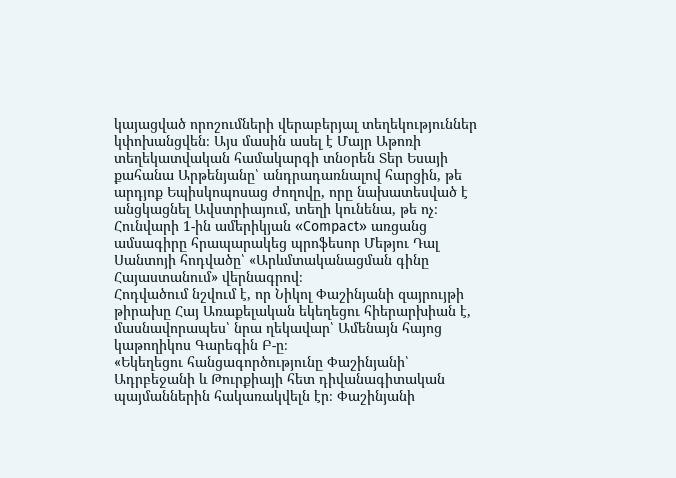կայացված որոշումների վերաբերյալ տեղեկություններ կփոխանցվեն։ Այս մասին ասել է Մայր Աթոռի տեղեկատվական համակարգի տնօրեն Տեր Եսայի քահանա Արթենյանը՝ անդրադառնալով հարցին, թե արդյոք Եպիսկոպոսաց ժողովը, որը նախատեսված է անցկացնել Ավստրիայում, տեղի կունենա, թե ոչ։
Հունվարի 1-ին ամերիկյան «Compact» առցանց ամսագիրը հրապարակեց պրոֆեսոր Մեթյու Դալ Սանտոյի հոդվածը՝ «Արևմտականացման գինը Հայաստանում» վերնագրով։
Հոդվածում նշվում է, որ Նիկոլ Փաշինյանի զայրույթի թիրախը Հայ Առաքելական եկեղեցու հիերարխիան է, մասնավորապես՝ նրա ղեկավար՝ Ամենայն հայոց կաթողիկոս Գարեգին Բ-ը։
«Եկեղեցու հանցագործությունը Փաշինյանի՝ Ադրբեջանի և Թուրքիայի հետ դիվանագիտական պայմաններին հակառակվելն էր։ Փաշինյանի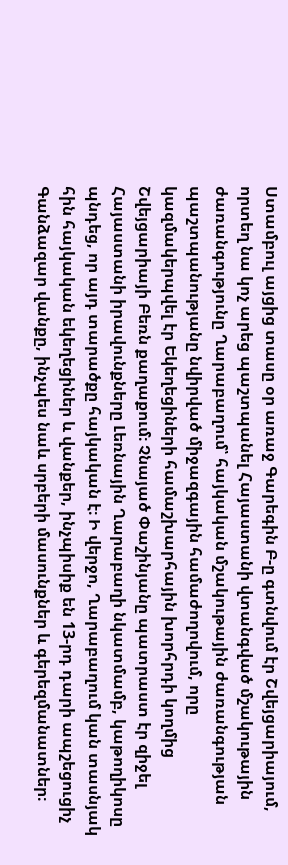Ստամբուլ այցից տասը օր առաջ Գարեգին Բ-ը գտնվում էր Շվեյցարիայում, որտեղ նա կոչ արեց պաշտպանել Հայաստանի վտանգված մշակութային ժառանգությունը Ղարաբաղում՝ հայկական մշակութային ժառանգության պաշտպանությանը նվիրված միջազգային համաժողովում, որը կազմակերպվել էր Եկեղեցիների համաշխարհային խորհրդի կողմից Շվեյցարիայի Բեռն քաղաքում։ Չնայած Փաշինյանը պատրաստ էր զիջել Հայաստանի իրավունքները Լեռնային Ղարաբաղի նկատմամբ, կաթողիկոսը պնդեց, որ այդ տարածքը հայկական է։ Ի վերջո, Ղարաբաղում կան տասնյակ հին հայկական եկեղեցիներ և վանքեր, ինչպիսիք են 13-րդ դարի ապշեցուցիչ Գանձազար վանքը, ինչպես նաև սրբերի մասունքներ և գերեզմանատներ։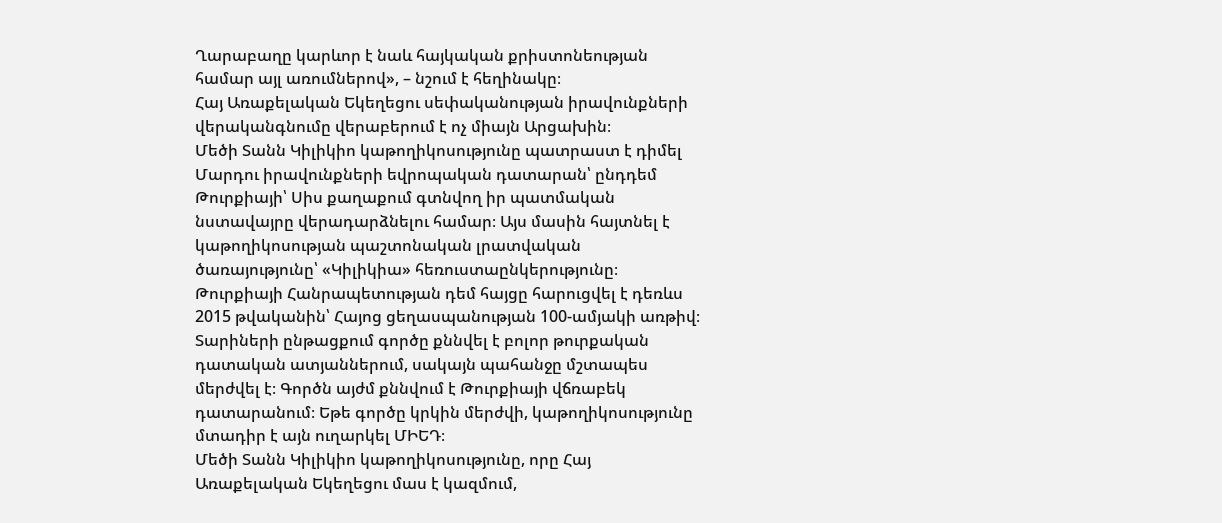Ղարաբաղը կարևոր է նաև հայկական քրիստոնեության համար այլ առումներով», – նշում է հեղինակը։
Հայ Առաքելական Եկեղեցու սեփականության իրավունքների վերականգնումը վերաբերում է ոչ միայն Արցախին։
Մեծի Տանն Կիլիկիո կաթողիկոսությունը պատրաստ է դիմել Մարդու իրավունքների եվրոպական դատարան՝ ընդդեմ Թուրքիայի՝ Սիս քաղաքում գտնվող իր պատմական նստավայրը վերադարձնելու համար։ Այս մասին հայտնել է կաթողիկոսության պաշտոնական լրատվական ծառայությունը՝ «Կիլիկիա» հեռուստաընկերությունը։
Թուրքիայի Հանրապետության դեմ հայցը հարուցվել է դեռևս 2015 թվականին՝ Հայոց ցեղասպանության 100-ամյակի առթիվ։ Տարիների ընթացքում գործը քննվել է բոլոր թուրքական դատական ատյաններում, սակայն պահանջը մշտապես մերժվել է։ Գործն այժմ քննվում է Թուրքիայի վճռաբեկ դատարանում։ Եթե գործը կրկին մերժվի, կաթողիկոսությունը մտադիր է այն ուղարկել ՄԻԵԴ։
Մեծի Տանն Կիլիկիո կաթողիկոսությունը, որը Հայ Առաքելական Եկեղեցու մաս է կազմում,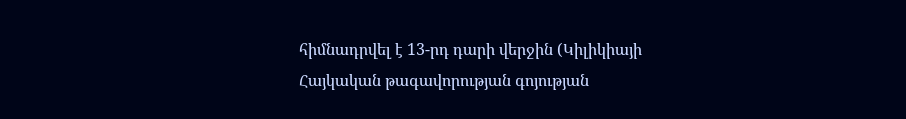հիմնադրվել է 13-րդ դարի վերջին (Կիլիկիայի Հայկական թագավորության գոյության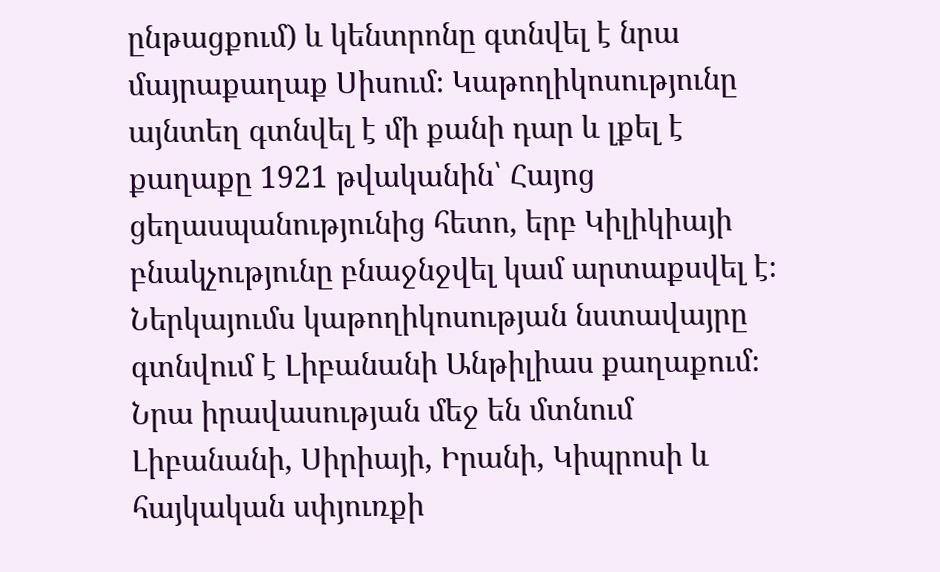ընթացքում) և կենտրոնը գտնվել է նրա մայրաքաղաք Սիսում։ Կաթողիկոսությունը այնտեղ գտնվել է մի քանի դար և լքել է քաղաքը 1921 թվականին՝ Հայոց ցեղասպանությունից հետո, երբ Կիլիկիայի բնակչությունը բնաջնջվել կամ արտաքսվել է։ Ներկայումս կաթողիկոսության նստավայրը գտնվում է Լիբանանի Անթիլիաս քաղաքում։ Նրա իրավասության մեջ են մտնում Լիբանանի, Սիրիայի, Իրանի, Կիպրոսի և հայկական սփյուռքի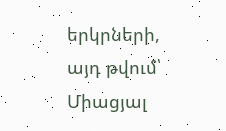երկրների, այդ թվում՝ Միացյալ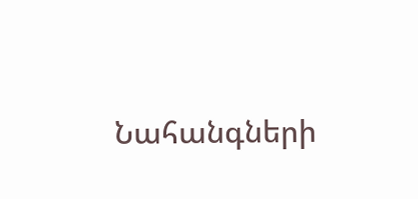Նահանգների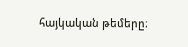հայկական թեմերը։